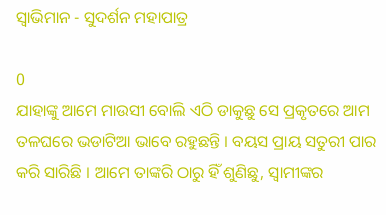ସ୍ଵାଭିମାନ - ସୁଦର୍ଶନ ମହାପାତ୍ର

0
ଯାହାଙ୍କୁ ଆମେ ମାଉସୀ ବୋଲି ଏଠି ଡାକୁଛୁ ସେ ପ୍ରକୃତରେ ଆମ ତଳଘରେ ଭଡାଟିଆ ଭାବେ ରହୁଛନ୍ତି । ବୟସ ପ୍ରାୟ ସତୁରୀ ପାର କରି ସାରିଛି । ଆମେ ତାଙ୍କରି ଠାରୁ ହିଁ ଶୁଣିଛୁ, ସ୍ଵାମୀଙ୍କର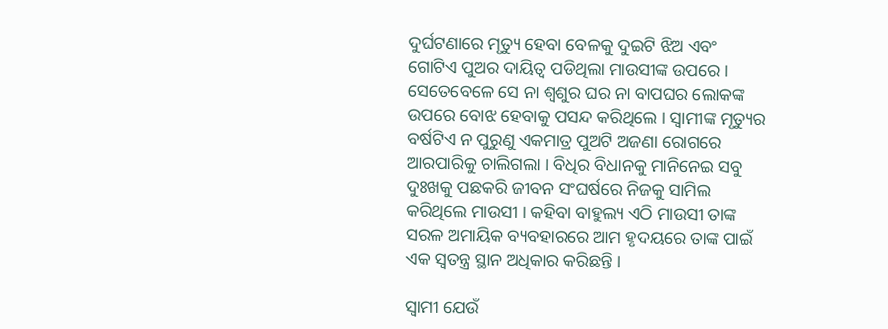ଦୁର୍ଘଟଣାରେ ମୃତ୍ୟୁ ହେବା ବେଳକୁ ଦୁଇଟି ଝିଅ ଏବଂ ଗୋଟିଏ ପୁଅର ଦାୟିତ୍ଵ ପଡିଥିଲା ମାଉସୀଙ୍କ ଉପରେ । ସେତେବେଳେ ସେ ନା ଶ୍ଵଶୁର ଘର ନା ବାପଘର ଲୋକଙ୍କ ଉପରେ ବୋଝ ହେବାକୁ ପସନ୍ଦ କରିଥିଲେ । ସ୍ଵାମୀଙ୍କ ମୃତ୍ୟୁର ବର୍ଷଟିଏ ନ ପୁରୁଣୁ ଏକମାତ୍ର ପୁଅଟି ଅଜଣା ରୋଗରେ ଆରପାରିକୁ ଚାଲିଗଲା । ବିଧିର ବିଧାନକୁ ମାନିନେଇ ସବୁ ଦୁଃଖକୁ ପଛକରି ଜୀବନ ସଂଘର୍ଷରେ ନିଜକୁ ସାମିଲ କରିଥିଲେ ମାଉସୀ । କହିବା ବାହୁଲ୍ୟ ଏଠି ମାଉସୀ ତାଙ୍କ ସରଳ ଅମାୟିକ ବ୍ୟବହାରରେ ଆମ ହୃଦୟରେ ତାଙ୍କ ପାଇଁ ଏକ ସ୍ଵତନ୍ତ୍ର ସ୍ଥାନ ଅଧିକାର କରିଛନ୍ତି ।

ସ୍ଵାମୀ ଯେଉଁ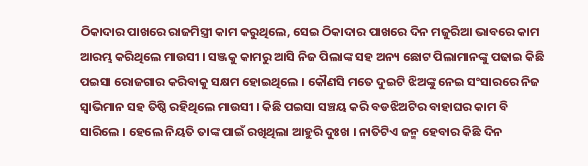ଠିକାଦାର ପାଖରେ ରାଜମିସ୍ତ୍ରୀ କାମ କରୁଥିଲେ, ସେଇ ଠିକାଦାର ପାଖରେ ଦିନ ମଜୁରିଆ ଭାବରେ କାମ ଆରମ୍ଭ କରିଥିଲେ ମାଉସୀ । ସଞ୍ଜକୁ କାମରୁ ଆସି ନିଜ ପିଲାଙ୍କ ସହ ଅନ୍ୟ ଛୋଟ ପିଲାମାନଙ୍କୁ ପଢାଇ କିଛି ପଇସା ରୋଜଗାର କରିବାକୁ ସକ୍ଷମ ହୋଇଥିଲେ । କୌଣସି ମତେ ଦୁଇଟି ଝିଅଙ୍କୁ ନେଇ ସଂସାରରେ ନିଜ ସ୍ୱାଭିମାନ ସହ ତିଷ୍ଠି ରହିଥିଲେ ମାଉସୀ । କିଛି ପଇସା ସଞ୍ଚୟ କରି ବଡଝିଅଟିର ବାହାଘର କାମ ବି ସାରିଲେ । ହେଲେ ନିୟତି ତାଙ୍କ ପାଇଁ ରଖିଥିଲା ଆହୁରି ଦୁଃଖ । ନାତିଟିଏ ଜନ୍ମ ହେବାର କିଛି ଦିନ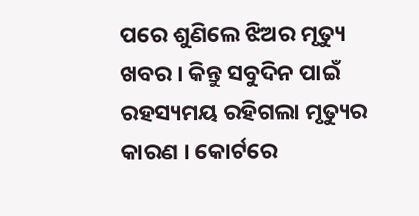ପରେ ଶୁଣିଲେ ଝିଅର ମୃତ୍ୟୁ ଖବର । କିନ୍ତୁ ସବୁଦିନ ପାଇଁ ରହସ୍ୟମୟ ରହିଗଲା ମୃତ୍ୟୁର କାରଣ । କୋର୍ଟରେ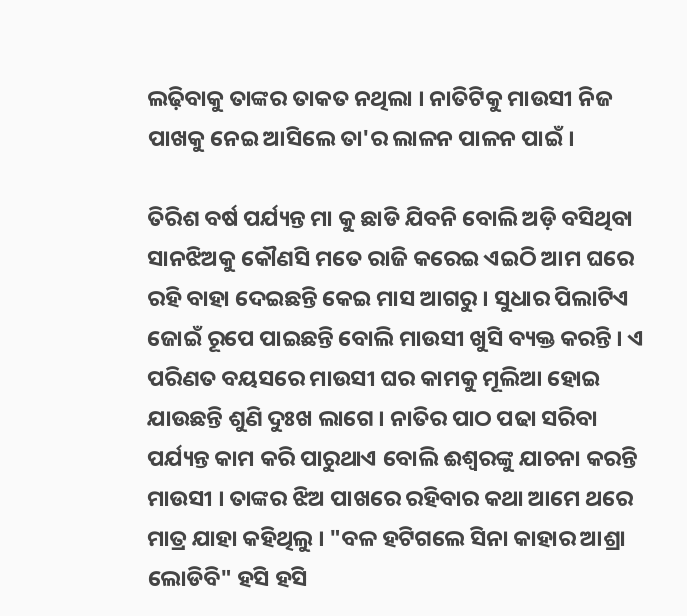ଲଢ଼ିବାକୁ ତାଙ୍କର ତାକତ ନଥିଲା । ନାତିଟିକୁ ମାଉସୀ ନିଜ ପାଖକୁ ନେଇ ଆସିଲେ ତା'ର ଲାଳନ ପାଳନ ପାଇଁ ।

ତିରିଶ ବର୍ଷ ପର୍ଯ୍ୟନ୍ତ ମା କୁ ଛାଡି ଯିବନି ବୋଲି ଅଡ଼ି ବସିଥିବା ସାନଝିଅକୁ କୌଣସି ମତେ ରାଜି କରେଇ ଏଇଠି ଆମ ଘରେ ରହି ବାହା ଦେଇଛନ୍ତି କେଇ ମାସ ଆଗରୁ । ସୁଧାର ପିଲାଟିଏ ଜୋଇଁ ରୂପେ ପାଇଛନ୍ତି ବୋଲି ମାଉସୀ ଖୁସି ବ୍ୟକ୍ତ କରନ୍ତି । ଏ ପରିଣତ ବୟସରେ ମାଉସୀ ଘର କାମକୁ ମୂଲିଆ ହୋଇ ଯାଉଛନ୍ତି ଶୁଣି ଦୁଃଖ ଲାଗେ । ନାତିର ପାଠ ପଢା ସରିବା ପର୍ଯ୍ୟନ୍ତ କାମ କରି ପାରୁଥାଏ ବୋଲି ଈଶ୍ଵରଙ୍କୁ ଯାଚନା କରନ୍ତି ମାଉସୀ । ତାଙ୍କର ଝିଅ ପାଖରେ ରହିବାର କଥା ଆମେ ଥରେ ମାତ୍ର ଯାହା କହିଥିଲୁ । "ବଳ ହଟିଗଲେ ସିନା କାହାର ଆଶ୍ରା ଲୋଡିବି" ହସି ହସି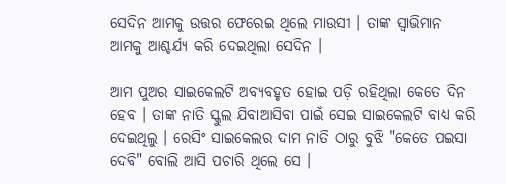ସେଦିନ ଆମକୁ ଉତ୍ତର ଫେରେଇ ଥିଲେ ମାଉସୀ । ତାଙ୍କ ସ୍ଵାଭିମାନ ଆମକୁ ଆଶ୍ଚର୍ଯ୍ୟ କରି ଦେଇଥିଲା ସେଦିନ ।

ଆମ ପୁଅର ସାଇକେଲଟି ଅବ୍ୟବହୃତ ହୋଇ ପଡ଼ି ରହିଥିଲା କେତେ ଦିନ ହେବ । ତାଙ୍କ ନାତି ସ୍କୁଲ ଯିବାଆସିବା ପାଇଁ ସେଇ ସାଇକେଲଟି ବାଧ୍ୟ କରି ଦେଇଥିଲୁ । ରେସିଂ ସାଇକେଲର ଦାମ ନାତି ଠାରୁ ବୁଝି "କେତେ ପଇସା ଦେବି" ବୋଲି ଆସି ପଚାରି ଥିଲେ ସେ ।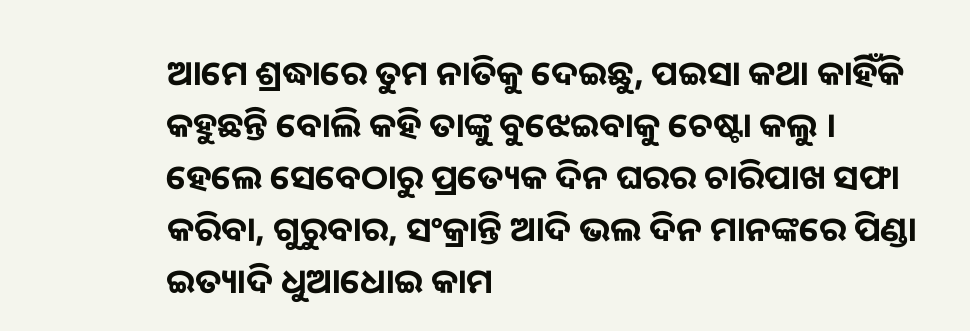ଆମେ ଶ୍ରଦ୍ଧାରେ ତୁମ ନାତିକୁ ଦେଇଛୁ, ପଇସା କଥା କାହିଁକି କହୁଛନ୍ତି ବୋଲି କହି ତାଙ୍କୁ ବୁଝେଇବାକୁ ଚେଷ୍ଟା କଲୁ । ହେଲେ ସେବେଠାରୁ ପ୍ରତ୍ୟେକ ଦିନ ଘରର ଚାରିପାଖ ସଫା କରିବା, ଗୁରୁବାର, ସଂକ୍ରାନ୍ତି ଆଦି ଭଲ ଦିନ ମାନଙ୍କରେ ପିଣ୍ଡା ଇତ୍ୟାଦି ଧୁଆଧୋଇ କାମ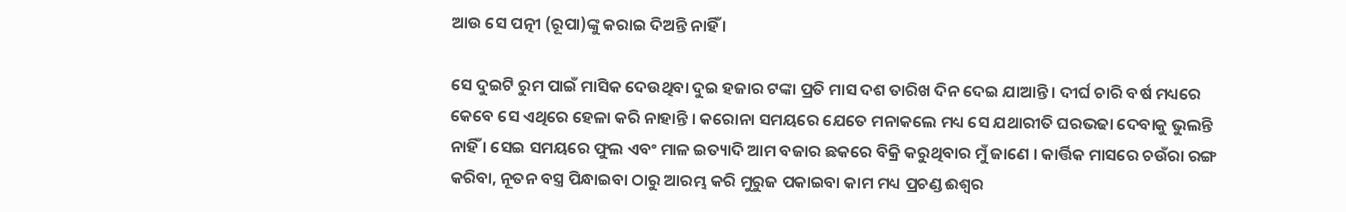ଆଉ ସେ ପତ୍ନୀ (ରୂପା)ଙ୍କୁ କରାଇ ଦିଅନ୍ତି ନାହିଁ ।

ସେ ଦୁଇଟି ରୁମ ପାଇଁ ମାସିକ ଦେଉଥିବା ଦୁଇ ହଜାର ଟଙ୍କା ପ୍ରତି ମାସ ଦଶ ତାରିଖ ଦିନ ଦେଇ ଯାଆନ୍ତି । ଦୀର୍ଘ ଚାରି ବର୍ଷ ମଧ୍ୟରେ କେବେ ସେ ଏଥିରେ ହେଳା କରି ନାହାନ୍ତି । କରୋନା ସମୟରେ ଯେତେ ମନାକଲେ ମଧ୍ୟ ସେ ଯଥାରୀତି ଘରଭଢା ଦେବାକୁ ଭୁଲନ୍ତି ନାହିଁ । ସେଇ ସମୟରେ ଫୁଲ ଏବଂ ମାଳ ଇତ୍ୟାଦି ଆମ ବଜାର ଛକରେ ବିକ୍ରି କରୁଥିବାର ମୁଁ ଜାଣେ । କାର୍ତ୍ତିକ ମାସରେ ଚଉଁରା ରଙ୍ଗ କରିବା, ନୂତନ ବସ୍ତ୍ର ପିନ୍ଧାଇବା ଠାରୁ ଆରମ୍ଭ କରି ମୁରୁଜ ପକାଇବା କାମ ମଧ୍ୟ ପ୍ରଚଣ୍ଡ ଈଶ୍ଵର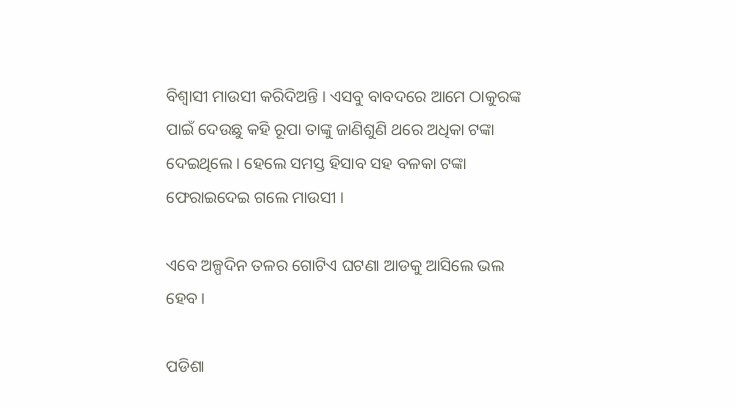ବିଶ୍ଵାସୀ ମାଉସୀ କରିଦିଅନ୍ତି । ଏସବୁ ବାବଦରେ ଆମେ ଠାକୁରଙ୍କ ପାଇଁ ଦେଉଛୁ କହି ରୂପା ତାଙ୍କୁ ଜାଣିଶୁଣି ଥରେ ଅଧିକା ଟଙ୍କା ଦେଇଥିଲେ । ହେଲେ ସମସ୍ତ ହିସାବ ସହ ବଳକା ଟଙ୍କା ଫେରାଇଦେଇ ଗଲେ ମାଉସୀ ।

ଏବେ ଅଳ୍ପଦିନ ତଳର ଗୋଟିଏ ଘଟଣା ଆଡକୁ ଆସିଲେ ଭଲ ହେବ ।

ପଡିଶା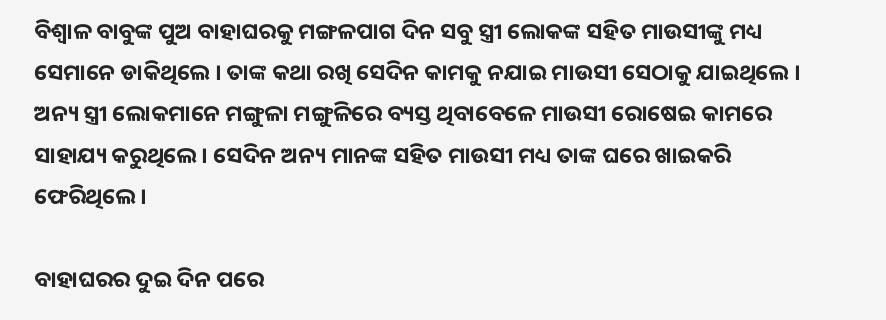ବିଶ୍ଵାଳ ବାବୁଙ୍କ ପୁଅ ବାହାଘରକୁ ମଙ୍ଗଳପାଗ ଦିନ ସବୁ ସ୍ତ୍ରୀ ଲୋକଙ୍କ ସହିତ ମାଉସୀଙ୍କୁ ମଧ୍ୟ ସେମାନେ ଡାକିଥିଲେ । ତାଙ୍କ କଥା ରଖି ସେଦିନ କାମକୁ ନଯାଇ ମାଉସୀ ସେଠାକୁ ଯାଇଥିଲେ । ଅନ୍ୟ ସ୍ତ୍ରୀ ଲୋକମାନେ ମଙ୍ଗୁଳା ମଙ୍ଗୁଳିରେ ବ୍ୟସ୍ତ ଥିବାବେଳେ ମାଉସୀ ରୋଷେଇ କାମରେ ସାହାଯ୍ୟ କରୁଥିଲେ । ସେଦିନ ଅନ୍ୟ ମାନଙ୍କ ସହିତ ମାଉସୀ ମଧ୍ୟ ତାଙ୍କ ଘରେ ଖାଇକରି ଫେରିଥିଲେ ।

ବାହାଘରର ଦୁଇ ଦିନ ପରେ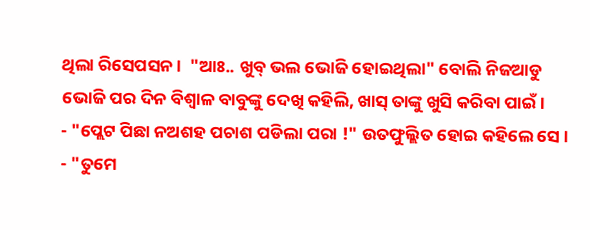ଥିଲା ରିସେପସନ ।  "ଆଃ.. ଖୁବ୍ ଭଲ ଭୋଜି ହୋଇଥିଲା" ବୋଲି ନିଜଆଡୁ ଭୋଜି ପର ଦିନ ବିଶ୍ଵାଳ ବାବୁଙ୍କୁ ଦେଖି କହିଲି, ଖାସ୍ ତାଙ୍କୁ ଖୁସି କରିବା ପାଇଁ ।
- "ପ୍ଲେଟ ପିଛା ନଅଶହ ପଚାଶ ପଡିଲା ପରା !" ଉତଫୁଲ୍ଲିତ ହୋଇ କହିଲେ ସେ ।
- "ତୁମେ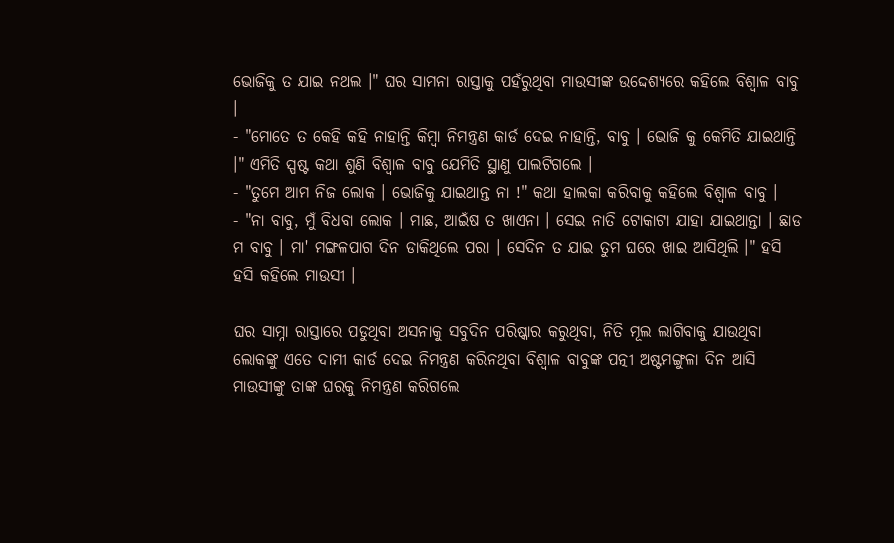ଭୋଜିକୁ ତ ଯାଇ ନଥଲ ।" ଘର ସାମନା ରାସ୍ତାକୁ ପହଁରୁଥିବା ମାଉସୀଙ୍କ ଉଦ୍ଦେଶ୍ୟରେ କହିଲେ ବିଶ୍ଵାଳ ବାବୁ ।
- "ମୋତେ ତ କେହି କହି ନାହାନ୍ତି କିମ୍ବା ନିମନ୍ତ୍ରଣ କାର୍ଡ ଦେଇ ନାହାନ୍ତି, ବାବୁ । ଭୋଜି କୁ କେମିତି ଯାଇଥାନ୍ତି ।" ଏମିତି ସ୍ପଷ୍ଟ କଥା ଶୁଣି ବିଶ୍ଵାଳ ବାବୁ ଯେମିତି ସ୍ଥାଣୁ ପାଲଟିଗଲେ ।
- "ତୁମେ ଆମ ନିଜ ଲୋକ । ଭୋଜିକୁ ଯାଇଥାନ୍ତ ନା !" କଥା ହାଲକା କରିବାକୁ କହିଲେ ବିଶ୍ଵାଳ ବାବୁ ।
- "ନା ବାବୁ, ମୁଁ ବିଧବା ଲୋକ । ମାଛ, ଆଇଁଷ ତ ଖାଏନା । ସେଇ ନାତି ଟୋକାଟା ଯାହା ଯାଇଥାନ୍ତା । ଛାଡ ମ ବାବୁ । ମା' ମଙ୍ଗଳପାଗ ଦିନ ଡାକିଥିଲେ ପରା । ସେଦିନ ତ ଯାଇ ତୁମ ଘରେ ଖାଇ ଆସିଥିଲି ।" ହସି ହସି କହିଲେ ମାଉସୀ ।

ଘର ସାମ୍ନା ରାସ୍ତାରେ ପଡୁଥିବା ଅସନାକୁ ସବୁଦିନ ପରିଷ୍କାର କରୁଥିବା, ନିତି ମୂଲ ଲାଗିବାକୁ ଯାଉଥିବା ଲୋକଙ୍କୁ ଏତେ ଦାମୀ କାର୍ଡ ଦେଇ ନିମନ୍ତ୍ରଣ କରିନଥିବା ବିଶ୍ଵାଳ ବାବୁଙ୍କ ପତ୍ନୀ ଅଷ୍ଟମଙ୍ଗୁଳା ଦିନ ଆସି ମାଉସୀଙ୍କୁ ତାଙ୍କ ଘରକୁ ନିମନ୍ତ୍ରଣ କରିଗଲେ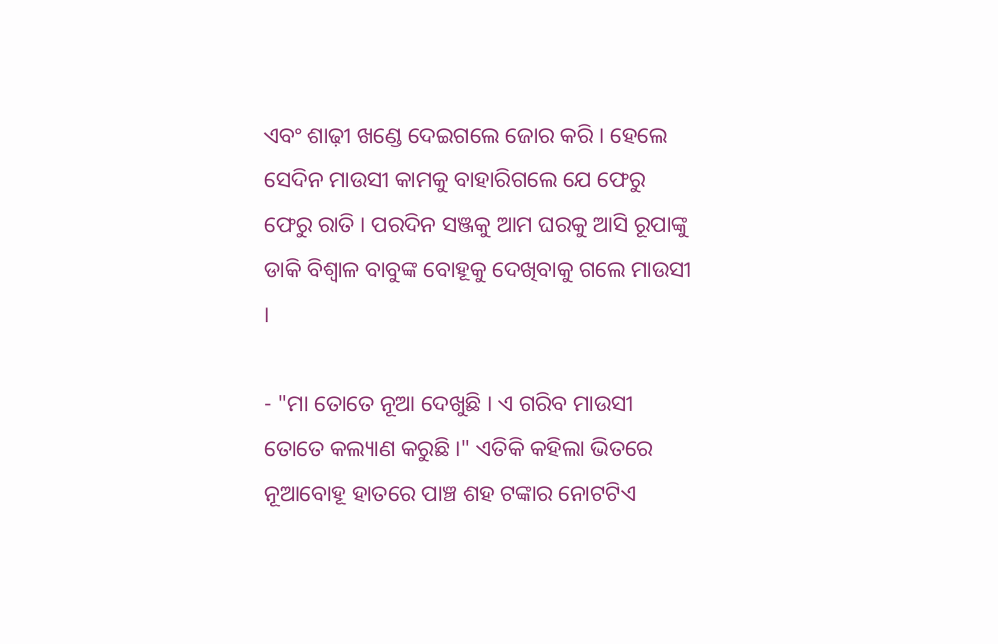ଏବଂ ଶାଢ଼ୀ ଖଣ୍ଡେ ଦେଇଗଲେ ଜୋର କରି । ହେଲେ ସେଦିନ ମାଉସୀ କାମକୁ ବାହାରିଗଲେ ଯେ ଫେରୁ ଫେରୁ ରାତି । ପରଦିନ ସଞ୍ଜକୁ ଆମ ଘରକୁ ଆସି ରୂପାଙ୍କୁ ଡାକି ବିଶ୍ଵାଳ ବାବୁଙ୍କ ବୋହୂକୁ ଦେଖିବାକୁ ଗଲେ ମାଉସୀ ।

- "ମା ତୋତେ ନୂଆ ଦେଖୁଛି । ଏ ଗରିବ ମାଉସୀ ତୋତେ କଲ୍ୟାଣ କରୁଛି ।" ଏତିକି କହିଲା ଭିତରେ ନୂଆବୋହୂ ହାତରେ ପାଞ୍ଚ ଶହ ଟଙ୍କାର ନୋଟଟିଏ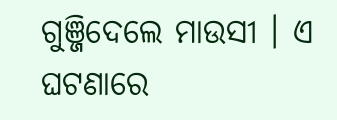ଗୁଞ୍ଜିଦେଲେ ମାଉସୀ । ଏ ଘଟଣାରେ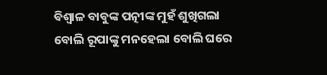ବିଶ୍ଵାଳ ବାବୁଙ୍କ ପତ୍ନୀଙ୍କ ମୁହଁ ଶୁଖିଗଲା ବୋଲି ରୂପାଙ୍କୁ ମନହେଲା ବୋଲି ଘରେ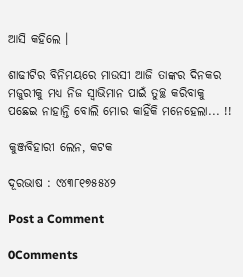ଆସି କହିଲେ ।

ଶାଢୀଟିର ବିନିମୟରେ ମାଉସୀ ଆଜି ତାଙ୍କର ଦିନକର ମଜୁରୀକୁ ମଧ୍ୟ ନିଜ ସ୍ୱାଭିମାନ ପାଇଁ ତୁଚ୍ଛ କରିବାକୁ ପଛେଇ ନାହାନ୍ତି ବୋଲି ମୋର କାହିଁକି ମନେହେଲା... !!

କୁଞ୍ଜବିହାରୀ ଲେନ, କଟକ

ଦୂରଭାଷ : ୯୪୩୮୧୭୫୫୪୨

Post a Comment

0Comments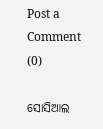Post a Comment (0)

ସୋସିଆଲ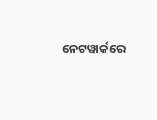ନେଟୱାର୍କରେ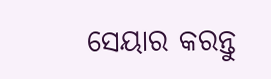ସେୟାର କରନ୍ତୁ